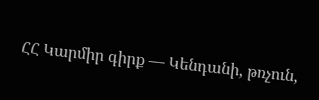ՀՀ Կարմիր գիրք — Կենդանի, թռչուն,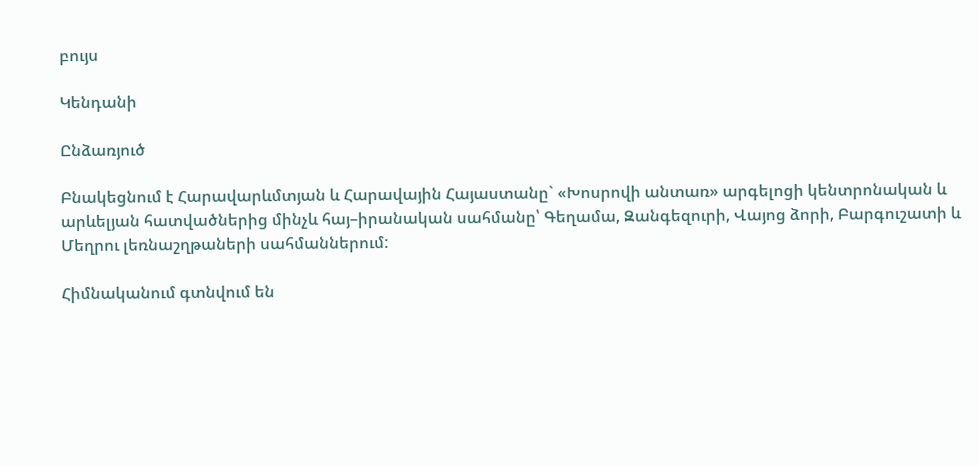բույս

Կենդանի

Ընձառյուծ

Բնակեցնում է Հարավարևմտյան և Հարավային Հայաստանը` «Խոսրովի անտառ» արգելոցի կենտրոնական և արևելյան հատվածներից մինչև հայ–իրանական սահմանը՝ Գեղամա, Զանգեզուրի, Վայոց ձորի, Բարգուշատի և Մեղրու լեռնաշղթաների սահմաններում:

Հիմնականում գտնվում են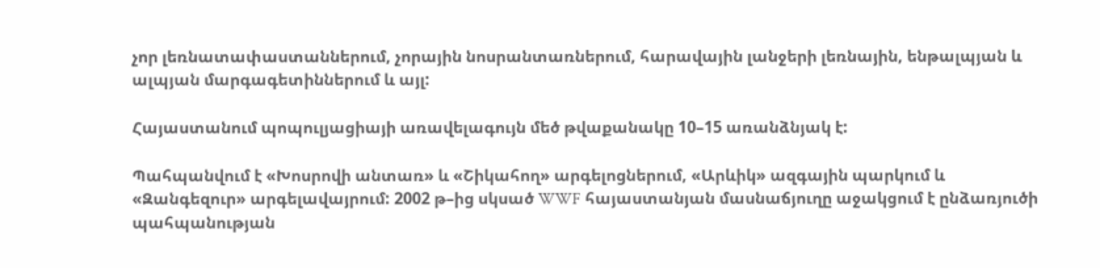չոր լեռնատափաստաններում, չորային նոսրանտառներում, հարավային լանջերի լեռնային, ենթալպյան և ալպյան մարգագետիններում և այլ:

Հայաստանում պոպուլյացիայի առավելագույն մեծ թվաքանակը 10–15 առանձնյակ է:

Պահպանվում է «Խոսրովի անտառ» և «Շիկահող» արգելոցներում, «Արևիկ» ազգային պարկում և «Զանգեզուր» արգելավայրում: 2002 թ–ից սկսած WWF հայաստանյան մասնաճյուղը աջակցում է ընձառյուծի պահպանության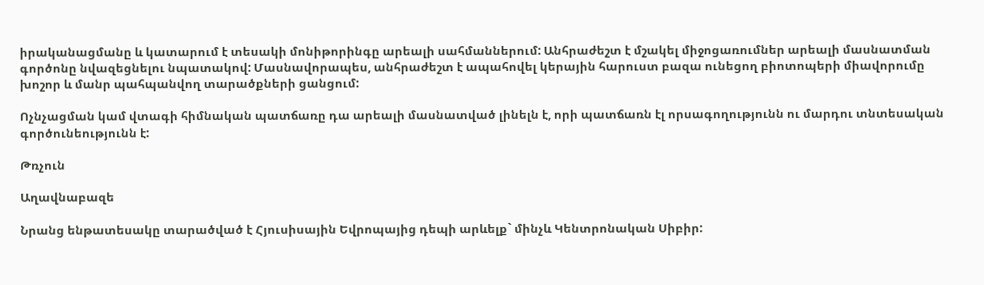իրականացմանը և կատարում է տեսակի մոնիթորինգը արեալի սահմաններում: Անհրաժեշտ է մշակել միջոցառումներ արեալի մասնատման գործոնը նվազեցնելու նպատակով: Մասնավորապես, անհրաժեշտ է ապահովել կերային հարուստ բազա ունեցող բիոտոպերի միավորումը խոշոր և մանր պահպանվող տարածքների ցանցում:

Ոչնչացման կամ վտագի հիմնական պատճառը դա արեալի մասնատված լինելն է, որի պատճառն էլ որսագողությունն ու մարդու տնտեսական գործունեությունն է:

Թռչուն

Աղավնաբազե

Նրանց ենթատեսակը տարածված է Հյուսիսային Եվրոպայից դեպի արևելք` մինչև Կենտրոնական Սիբիր: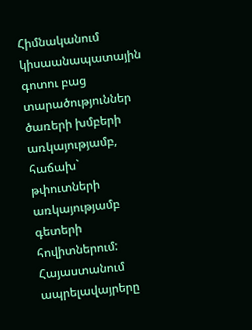Հիմնականում կիսաանապատային գոտու բաց տարածություններ ծառերի խմբերի առկայությամբ, հաճախ` թփուտների առկայությամբ գետերի հովիտներում: Հայաստանում ապրելավայրերը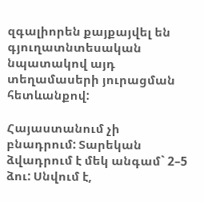զգալիորեն քայքայվել են գյուղատնտեսական նպատակով այդ տեղամասերի յուրացման հետևանքով:

Հայաստանում չի բնադրում: Տարեկան ձվադրում է մեկ անգամ` 2–5 ձու: Սնվում է,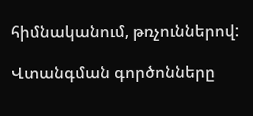հիմնականում, թռչուններով:

Վտանգման գործոնները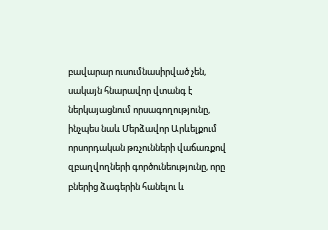բավարար ուսումնասիրված չեն, սակայն հնարավոր վտանգ է ներկայացնում որսագողությունը, ինչպես նաև Մերձավոր Արևելքում որսորդական թռչունների վաճառքով զբաղվողների գործունեությունը, որը բներից ձագերին հանելու և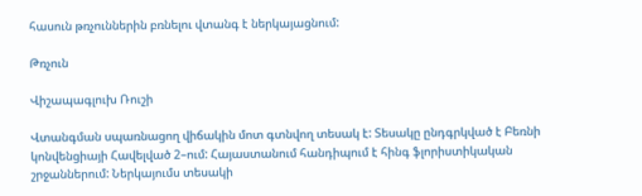հասուն թռչուններին բռնելու վտանգ է ներկայացնում:

Թռչուն

Վիշապագլուխ Ռուշի

Վտանգման սպառնացող վիճակին մոտ գտնվող տեսակ է: Տեսակը ընդգրկված է Բեռնի կոնվենցիայի Հավելված 2–ում: Հայաստանում հանդիպում է հինգ ֆլորիստիկական շրջաններում: Ներկայումս տեսակի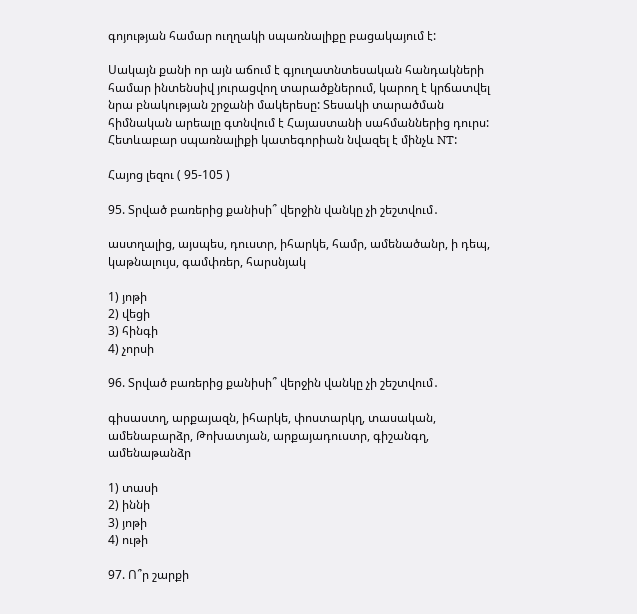գոյության համար ուղղակի սպառնալիքը բացակայում է:

Սակայն քանի որ այն աճում է գյուղատնտեսական հանդակների համար ինտենսիվ յուրացվող տարածքներում, կարող է կրճատվել նրա բնակության շրջանի մակերեսը: Տեսակի տարածման հիմնական արեալը գտնվում է Հայաստանի սահմաններից դուրս: Հետևաբար սպառնալիքի կատեգորիան նվազել է մինչև NT:

Հայոց լեզու ( 95-105 )

95. Տրված բառերից քանիսի՞ վերջին վանկը չի շեշտվում․

աստղալից, այսպես, դուստր, իհարկե, համր, ամենածանր, ի դեպ, կաթնալույս, գամփռեր, հարսնյակ

1) յոթի
2) վեցի
3) հինգի
4) չորսի

96. Տրված բառերից քանիսի՞ վերջին վանկը չի շեշտվում․

գիսաստղ, արքայազն, իհարկե, փոստարկղ, տասական, ամենաբարձր, Թոխատյան, արքայադուստր, գիշանգղ, ամենաթանձր

1) տասի
2) իննի
3) յոթի
4) ութի

97. Ո՞ր շարքի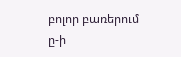բոլոր բառերում ը-ի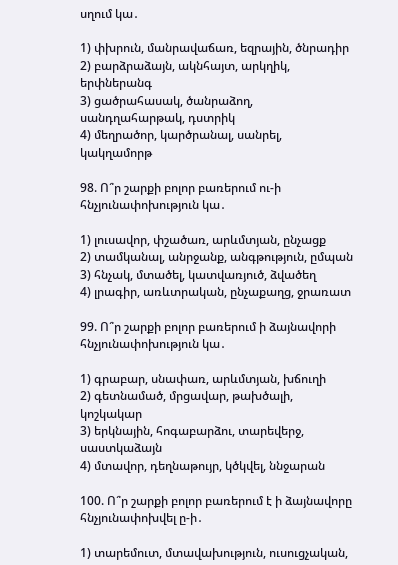սղում կա․

1) փխրուն, մանրավաճառ, եզրային, ծնրադիր
2) բարձրաձայն, ակնհայտ, արկղիկ, երփներանգ
3) ցածրահասակ, ծանրաձող, սանդղահարթակ, դստրիկ
4) մեղրածոր, կարծրանալ, սանրել, կակղամորթ

98. Ո՞ր շարքի բոլոր բառերում ու-ի հնչյունափոխություն կա․

1) լուսավոր, փշածառ, արևմտյան, ընչացք
2) տամկանալ, անրջանք, անգթություն, ըմպան
3) հնչակ, մտածել, կատվառյուծ, ձվածեղ
4) լրագիր, առևտրական, ընչաքաղց, ջրառատ

99. Ո՞ր շարքի բոլոր բառերում ի ձայնավորի հնչյունափոխություն կա․

1) գրաբար, սնափառ, արևմտյան, խճուղի
2) գետնամած, մրցավար, թախծալի, կոշկակար
3) երկնային, հոգաբարձու, տարեվերջ, սաստկաձայն
4) մտավոր, դեղնաթույր, կծկվել, ննջարան

100. Ո՞ր շարքի բոլոր բառերում է ի ձայնավորը հնչյունափոխվել ը-ի․

1) տարեմուտ, մտավախություն, ուսուցչական,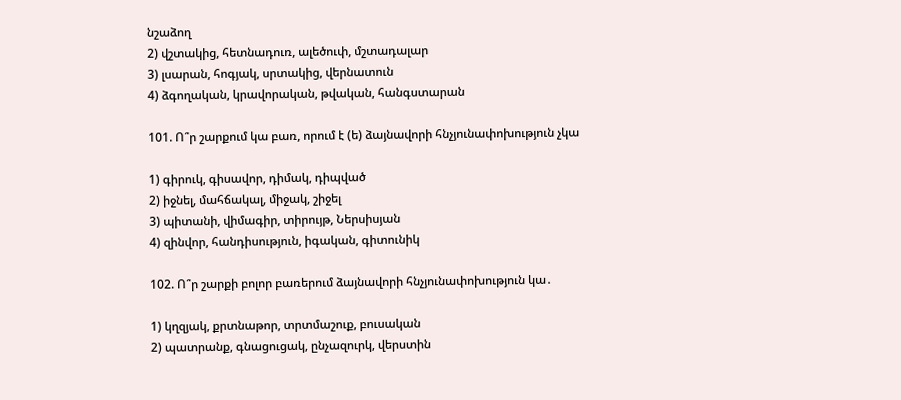նշաձող
2) վշտակից, հետնադուռ, ալեծուփ, մշտադալար
3) լսարան, հոգյակ, սրտակից, վերնատուն
4) ձգողական, կրավորական, թվական, հանգստարան

101. Ո՞ր շարքում կա բառ, որում է (ե) ձայնավորի հնչյունափոխություն չկա

1) գիրուկ, գիսավոր, դիմակ, դիպված
2) իջնել, մահճակալ, միջակ, շիջել
3) պիտանի, վիմագիր, տիրույթ, Ներսիսյան
4) զինվոր, հանդիսություն, իգական, գիտունիկ

102. Ո՞ր շարքի բոլոր բառերում ձայնավորի հնչյունափոխություն կա․

1) կղզյակ, քրտնաթոր, տրտմաշուք, բուսական
2) պատրանք, գնացուցակ, ընչազուրկ, վերստին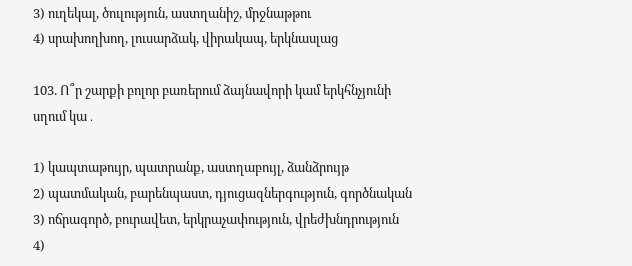3) ուղեկալ, ծուլություն, աստղանիշ, մրջնաթթու
4) սրախողխող, լուսարձակ, վիրակապ, երկնասլաց

103. Ո՞ր շարքի բոլոր բառերում ձայնավորի կամ երկհնչյունի սղում կա․

1) կապտաթույր, պատրանք, աստղաբույլ, ձանձրույթ
2) պատմական, բարենպաստ, դյուցազներգություն, գործնական
3) ոճրագործ, բուրավետ, երկրաչափություն, վրեժխնդրություն
4)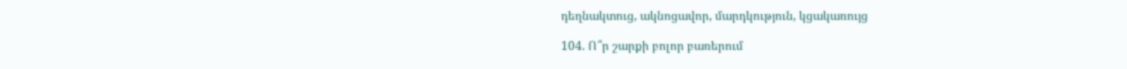դեղնակտուց, ակնոցավոր, մարդկություն, կցակառույց

104. Ո՞ր շարքի բոլոր բառերում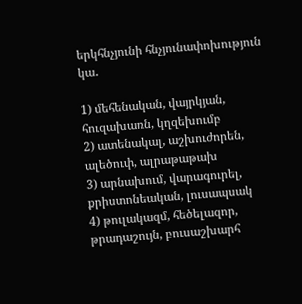երկհնչյունի հնչյունափոխություն կա․

1) մեհենական, վայրկյան, հուզախառն, կղզեխումբ
2) ատենակալ, աշխուժորեն, ալեծուփ, ալրաթաթախ
3) արնախում, վարագուրել, քրիստոնեական, լուսապսակ
4) թուլակազմ, հեծելազոր, թրադաշույն, բուսաշխարհ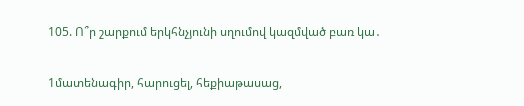105. Ո՞ր շարքում երկհնչյունի սղումով կազմված բառ կա․

1մատենագիր, հարուցել, հեքիաթասաց,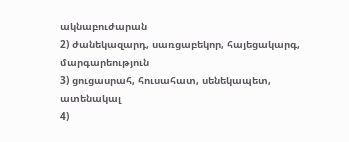ակնաբուժարան
2) ժանեկազարդ, սառցաբեկոր, հայեցակարգ, մարգարեություն
3) ցուցասրահ, հուսահատ, սենեկապետ, ատենակալ
4)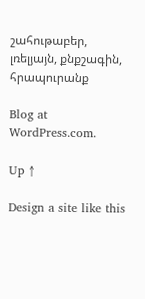շահութաբեր, լռելյայն, քնքշագին, հրապուրանք

Blog at WordPress.com.

Up ↑

Design a site like this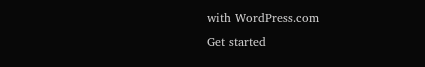with WordPress.com
Get started